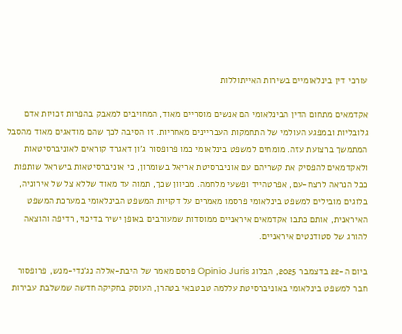עורכי דין בינלאומיים בשירות האייתוללות

אקדמאים מתחום הדין הבינלאומי הם אנשים מוסריים מאוד, המחויבים למאבק בהפרות זכויות אדם גלובליות ובמפגע העולמי של התחמקות העבריינים מאחריות. זו הסיבה לכך שהם מודאגים מאוד מהסבל המתמשך ברצועת עזה. מומחים למשפט בינלאומי כמו פרופסור ג'ון דאגרד קוראים לאוניברסיטאות ולאקדמאים להפסיק את קשריהם עם אוניברסיטת אריאל בשומרון, כי אוניברסיטאות בישראל שותפות ככל הנראה לרצח-עם, אפרטהייד ופשעי מלחמה. מכיוון שכך, תמוה עד מאוד שללא צל של אירוניה, בלוגים מובילים למשפט בינלאומי פרסמו מאמרים על דקויות המשפט הבינלאומי במערכת המשפט האיראנית, אותם כתבו אקדמאים איראניים ממוסדות שמעורבים באופן ישיר בדיכוי, רדיפה והוצאה להורג של סטודנטים איראניים.

ביום ה-22 בדצמבר 2025, הבלוג Opinio Juris פרסם מאמר של היבת-אללה נג'נדי-מנש, פרופסור חבר למשפט בינלאומי באוניברסיטת עללמה טבטבאי בטהרן, העוסק בחקיקה חדשה שמשלבת עבירות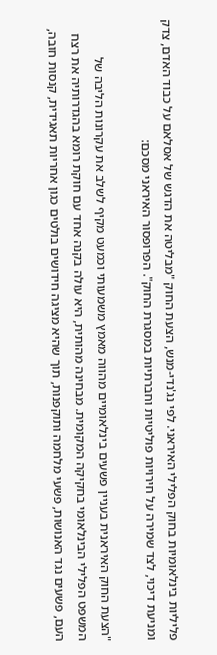פליליות בינלאומיות בחוק הפלילי האיראני. לפי נג'נדי-מנש, הצעת החוק "מבליטה את הדגש של אסלאם על כבוד האדם, צדק ומניעת דיכוי, לצד שמירה על חירויות פוליטיות וחברתיות במסגרת החוק". הפרופסור האיראני מסכם:

"הצעת החוק האיראנית בעניין פשעים בינלאומיים מהווה מאמץ משמעותי וכמעט מקיף לשלב את עקרונות הליבה של המשפט הפלילי הבינלאומי בחקיקה המקומית. מבחינה מהותית, היא עולה בקנה אחד עם חוקת רומא בהגדרותיה את רצח העם, פשעים נגד האנושות, פשעי מלחמה ותוקפנות, תוך שהיא מציגה חידושים בולטים כגון אחריות תאגידית, קנסות חובה,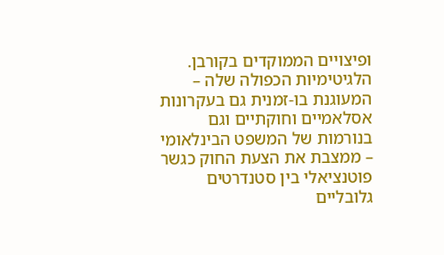ופיצויים הממוקדים בקורבן. הלגיטימיות הכפולה שלה – המעוגנת בו-זמנית גם בעקרונות אסלאמיים וחוקתיים וגם בנורמות של המשפט הבינלאומי – ממצבת את הצעת החוק כגשר פוטנציאלי בין סטנדרטים גלובליים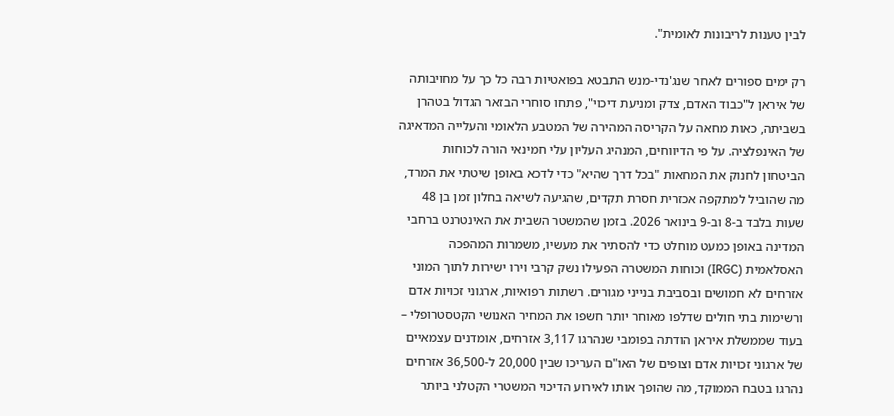לבין טענות לריבונות לאומית".

רק ימים ספורים לאחר שנג'נדי-מנש התבטא בפואטיות רבה כל כך על מחויבותה של איראן ל"כבוד האדם, צדק ומניעת דיכוי", פתחו סוחרי הבזאר הגדול בטהרן בשביתה, כאות מחאה על הקריסה המהירה של המטבע הלאומי והעלייה המדאיגה של האינפלציה. על פי הדיווחים, המנהיג העליון עלי חמינאי הורה לכוחות הביטחון לחנוק את המחאות "בכל דרך שהיא" כדי לדכא באופן שיטתי את המרד, מה שהוביל למתקפה אכזרית חסרת תקדים, שהגיעה לשיאה בחלון זמן בן 48 שעות בלבד ב-8 וב-9 בינואר 2026. בזמן שהמשטר השבית את האינטרנט ברחבי המדינה באופן כמעט מוחלט כדי להסתיר את מעשיו, משמרות המהפכה האסלאמית (IRGC) וכוחות המשטרה הפעילו נשק קרבי וירו ישירות לתוך המוני אזרחים לא חמושים ובסביבת בנייני מגורים. רשתות רפואיות, ארגוני זכויות אדם ורשימות בתי חולים שדלפו מאוחר יותר חשפו את המחיר האנושי הקטסטרופלי – בעוד שממשלת איראן הודתה בפומבי שנהרגו 3,117 אזרחים, אומדנים עצמאיים של ארגוני זכויות אדם וצופים של האו"ם העריכו שבין 20,000 ל-36,500 אזרחים נהרגו בטבח הממוקד, מה שהופך אותו לאירוע הדיכוי המשטרי הקטלני ביותר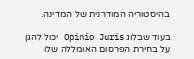בהיסטוריה המודרנית של המדינה.

בעוד שבלוג Opinio Juris יכול להגן על בחירת הפרסום האומללה שלו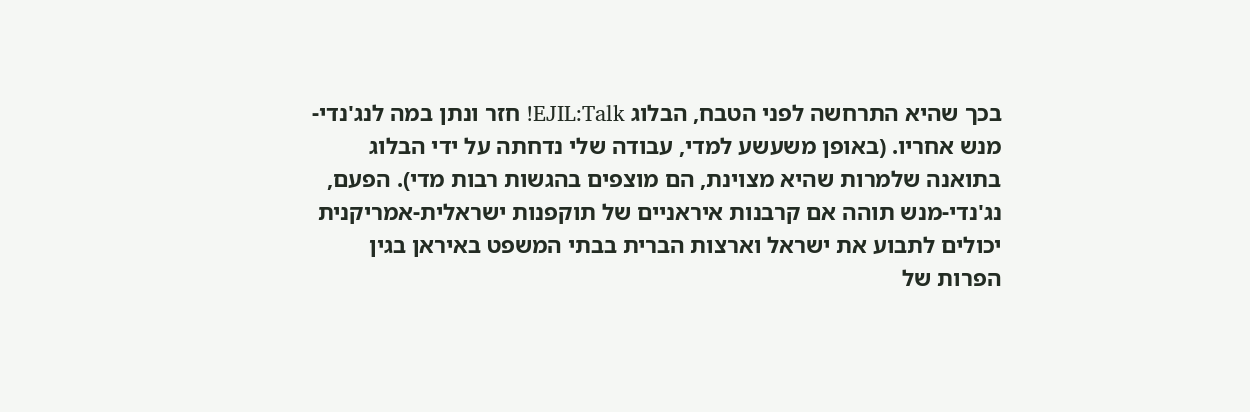בכך שהיא התרחשה לפני הטבח, הבלוג EJIL:Talk! חזר ונתן במה לנג'נדי-מנש אחריו. (באופן משעשע למדי, עבודה שלי נדחתה על ידי הבלוג בתואנה שלמרות שהיא מצוינת, הם מוצפים בהגשות רבות מדי). הפעם, נג'נדי-מנש תוהה אם קרבנות איראניים של תוקפנות ישראלית-אמריקנית יכולים לתבוע את ישראל וארצות הברית בבתי המשפט באיראן בגין הפרות של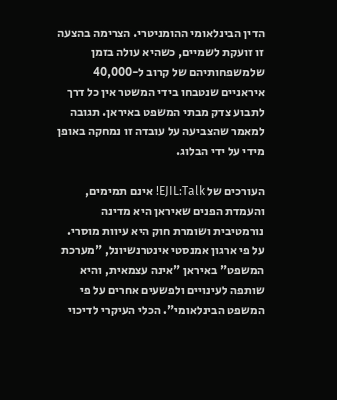הדין הבינלאומי ההומניטרי. הצרימה בהצעה זו זועקת לשמיים, כשהיא עולה בזמן שלמשפחותיהם של קרוב ל-40,000 איראניים שנטבחו בידי המשטר אין כל דרך לתבוע צדק מבתי המשפט באיראן. תגובה למאמר שהצביעה על עובדה זו נמחקה באופן מידי על ידי הבלוג.

העורכים של EJIL:Talk! אינם תמימים, והעמדת הפנים שאיראן היא מדינה נורמטיבית ושומרת חוק היא עיוות מוסרי. על פי ארגון אמנסטי אינטרנשיונל, "מערכת המשפט" באיראן "אינה עצמאית, והיא שותפה לעינויים ולפשעים אחרים על פי המשפט הבינלאומי". הכלי העיקרי לדיכוי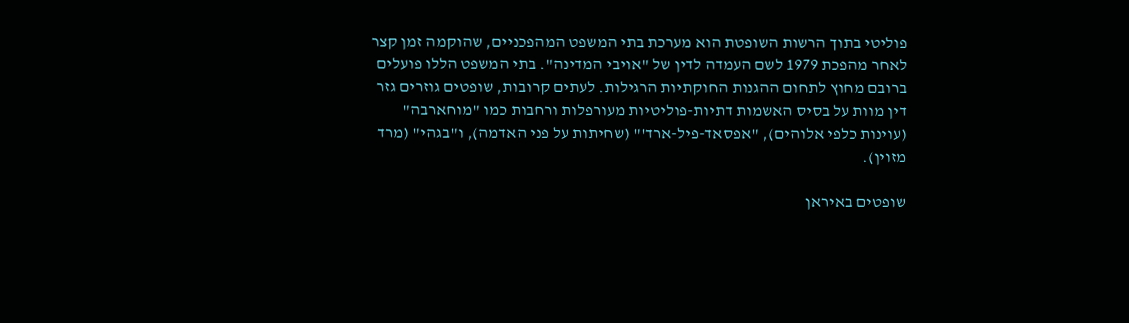פוליטי בתוך הרשות השופטת הוא מערכת בתי המשפט המהפכניים, שהוקמה זמן קצר לאחר מהפכת 1979 לשם העמדה לדין של "אויבי המדינה". בתי המשפט הללו פועלים ברובם מחוץ לתחום ההגנות החוקתיות הרגילות. לעתים קרובות, שופטים גוזרים גזר דין מוות על בסיס האשמות דתיות-פוליטיות מעורפלות ורחבות כמו "מוחארבה" (עוינות כלפי אלוהים), "אפסאד-פיל-ארד'" (שחיתות על פני האדמה), ו"בגהי" (מרד מזוין).

שופטים באיראן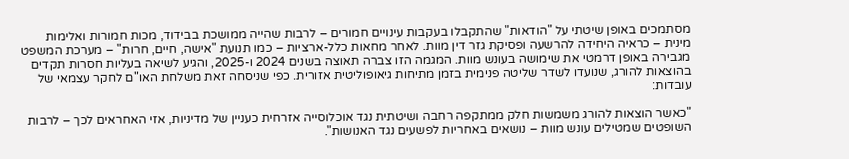מסתמכים באופן שיטתי על "הודאות" שהתקבלו בעקבות עינויים חמורים – לרבות שהייה ממושכת בבידוד, מכות חמורות ואלימות מינית – כראיה היחידה להרשעה ופסיקת גזר דין מוות. לאחר מחאות כלל-ארציות – כמו תנועת "אישה, חיים, חרות" – מערכת המשפט מגבירה באופן דרמטי את שימושה בעונש מוות. המגמה הזו צברה תאוצה בשנים 2024 ו-2025, והגיע לשיאה בעליות חסרות תקדים בהוצאות להורג, שנועדו לשדר שליטה פנימית בזמן מתיחות גיאופוליטית אזורית. כפי שניסחה זאת משלחת האו"ם לחקר עצמאי של עובדות:

"כאשר הוצאות להורג משמשות חלק ממתקפה רחבה ושיטתית נגד אוכלוסייה אזרחית כעניין של מדיניות, אזי האחראים לכך – לרבות השופטים שמטילים עונש מוות – נושאים באחריות לפשעים נגד האנושות".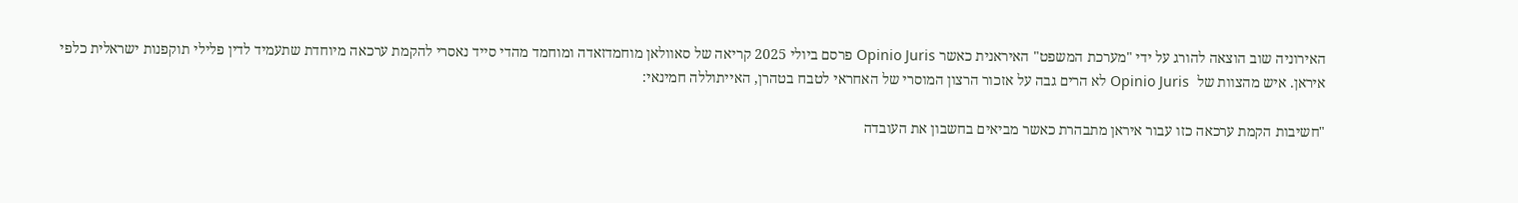האירוניה שוב הוצאה להורג על ידי "מערכת המשפט" האיראנית כאשר Opinio Juris פרסם ביולי 2025 קריאה של סאוולאן מוחמדזאדה ומוחמד מהדי סייד נאסרי להקמת ערכאה מיוחדת שתעמיד לדין פלילי תוקפנות ישראלית כלפי איראן. איש מהצוות של  Opinio Juris לא הרים גבה על אזכור הרצון המוסרי של האחראי לטבח בטהרן, האייתוללה חמינאי:

"חשיבות הקמת ערכאה כזו עבור איראן מתבהרת כאשר מביאים בחשבון את העובדה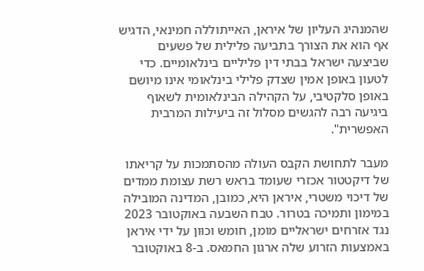שהמנהיג העליון של איראן, האייתוללה חמינאי, הדגיש אף הוא את הצורך בתביעה פלילית של פשעים שביצעה ישראל בבתי דין פליליים בינלאומיים. כדי לטעון באופן אמין שצדק פלילי בינלאומי אינו מיושם באופן סלקטיבי, על הקהילה הבינלאומית לשאוף ביגיעה רבה להגשים מסלול זה ביעילות המרבית האפשרית".

מעבר לתחושת הקבס העולה מהסתמכות על קריאתו של דיקטטור אכזרי שעומד בראש רשת עצומת ממדים של דיכוי משטרי, איראן היא, כמובן, המדינה המובילה במימון ותמיכה בטרור. טבח השבעה באוקטובר 2023 נגד אזרחים ישראליים מומן, חומש וכוּון על ידי איראן באמצעות הזרוע שלה ארגון החמאס. ב-8 באוקטובר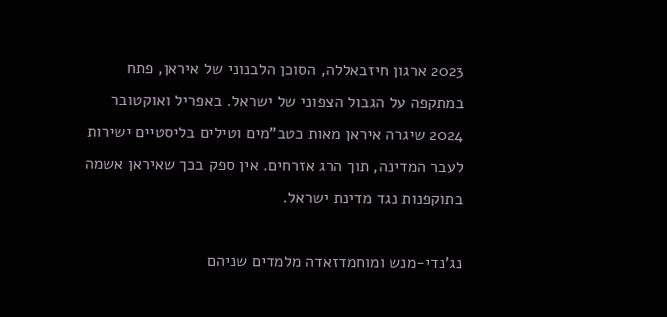2023 ארגון חיזבאללה, הסוכן הלבנוני של איראן, פתח במתקפה על הגבול הצפוני של ישראל. באפריל ואוקטובר 2024 שיגרה איראן מאות כטב"מים וטילים בליסטיים ישירות לעבר המדינה, תוך הרג אזרחים. אין ספק בכך שאיראן אשמה בתוקפנות נגד מדינת ישראל.

נג'נדי-מנש ומוחמדזאדה מלמדים שניהם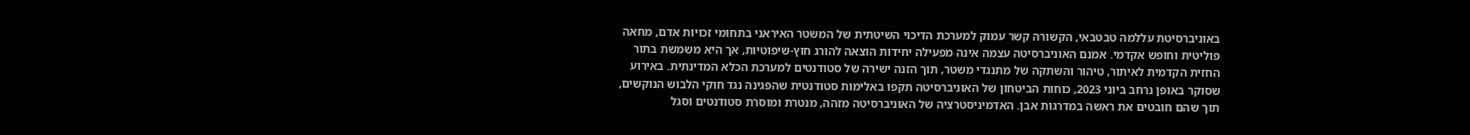באוניברסיטת עללמה טבטבאי, הקשורה קשר עמוק למערכת הדיכוי השיטתית של המשטר האיראני בתחומי זכויות אדם, מחאה פוליטית וחופש אקדמי. אמנם האוניברסיטה עצמה אינה מפעילה יחידות הוצאה להורג חוץ-שיפוטיות, אך היא משמשת בתור החזית הקדמית לאיתור, טיהור והשתקה של מתנגדי משטר, תוך הזנה ישירה של סטודנטים למערכת הכלא המדינתית. באירוע שסוקר באופן נרחב ביוני 2023, כוחות הביטחון של האוניברסיטה תקפו באלימות סטודנטית שהפגינה נגד חוקי הלבוש הנוקשים, תוך שהם חובטים את ראשה במדרגות אבן. האדמיניסטרציה של האוניברסיטה מזהה, מנטרת ומוסרת סטודנטים וסגל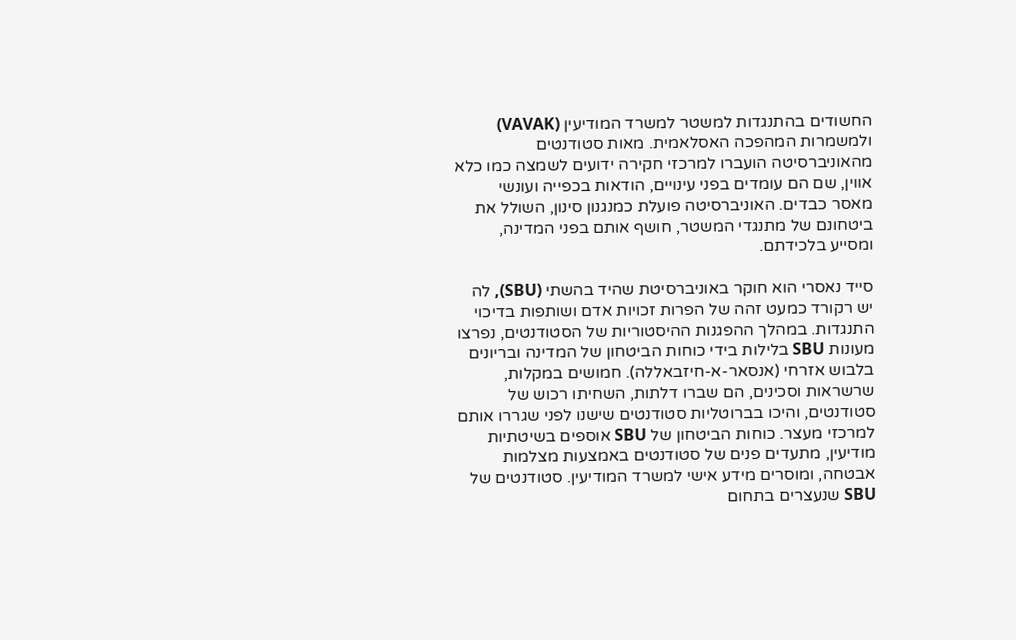החשודים בהתנגדות למשטר למשרד המודיעין (VAVAK) ולמשמרות המהפכה האסלאמית. מאות סטודנטים מהאוניברסיטה הועברו למרכזי חקירה ידועים לשמצה כמו כלא אווין, שם הם עומדים בפני עינויים, הודאות בכפייה ועונשי מאסר כבדים. האוניברסיטה פועלת כמנגנון סינון, השולל את ביטחונם של מתנגדי המשטר, חושף אותם בפני המדינה, ומסייע בלכידתם.

סייד נאסרי הוא חוקר באוניברסיטת שהיד בהשתי (SBU), לה יש רקורד כמעט זהה של הפרות זכויות אדם ושותפות בדיכוי התנגדות. במהלך ההפגנות ההיסטוריות של הסטודנטים, נפרצו מעונות SBU בלילות בידי כוחות הביטחון של המדינה ובריונים בלבוש אזרחי (אנסאר-א-חיזבאללה). חמושים במקלות, שרשראות וסכינים, הם שברו דלתות, השחיתו רכוש של סטודנטים, והיכו בברוטליות סטודנטים שישנו לפני שגררו אותם למרכזי מעצר. כוחות הביטחון של SBU אוספים בשיטתיות מודיעין, מתעדים פנים של סטודנטים באמצעות מצלמות אבטחה, ומוסרים מידע אישי למשרד המודיעין. סטודנטים של SBU שנעצרים בתחום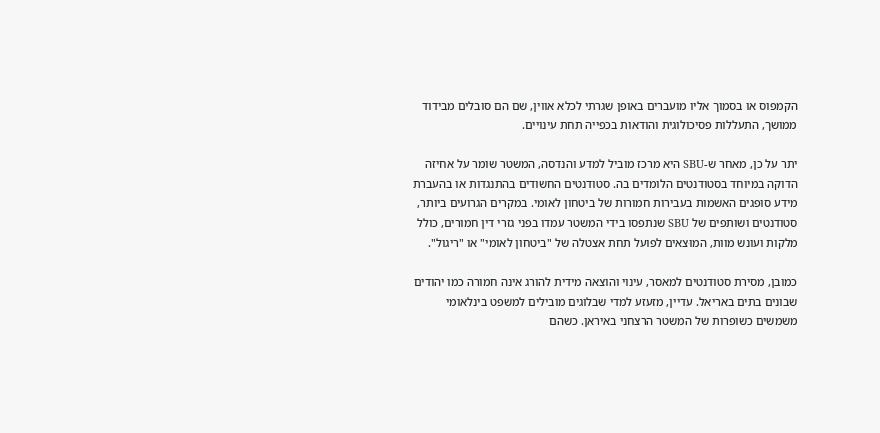הקמפוס או בסמוך אליו מועברים באופן שגרתי לכלא אווין, שם הם סובלים מבידוד ממושך, התעללות פסיכולוגית והודאות בכפייה תחת עינויים.

יתר על כן, מאחר ש-SBU היא מרכז מוביל למדע והנדסה, המשטר שומר על אחיזה הדוקה במיוחד בסטודנטים הלומדים בה. סטודנטים החשודים בהתנגדות או בהעברת מידע סופגים האשמות בעבירות חמורות של ביטחון לאומי. במקרים הגרועים ביותר, סטודנטים ושותפים של SBU שנתפסו בידי המשטר עמדו בפני גזרי דין חמורים, כולל מלקות ועונש מוות, המוּצאים לפועל תחת אצטלה של "ביטחון לאומי" או "ריגול".

כמובן, מסירת סטודנטים למאסר, עינוי והוצאה מידית להורג אינה חמורה כמו יהודים שבונים בתים באריאל. עדיין, מזעזע למדי שבלוגים מובילים למשפט בינלאומי משמשים כשופרות של המשטר הרצחני באיראן. כשהם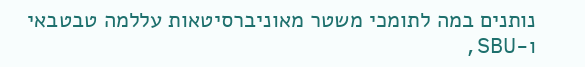נותנים במה לתומכי משטר מאוניברסיטאות עללמה טבטבאי ו-SBU,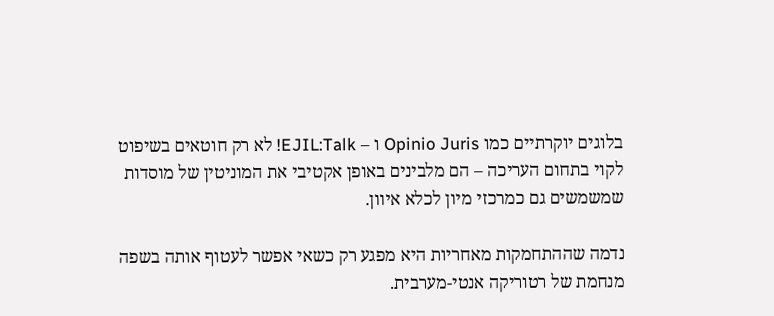בלוגים יוקרתיים כמו Opinio Juris ו – EJIL:Talk! לא רק חוטאים בשיפוט לקוי בתחום העריכה – הם מלבינים באופן אקטיבי את המוניטין של מוסדות שמשמשים גם כמרכזי מיון לכלא איוון.

נדמה שההתחמקות מאחריות היא מפגע רק כשאי אפשר לעטוף אותה בשפה מנחמת של רטוריקה אנטי-מערבית.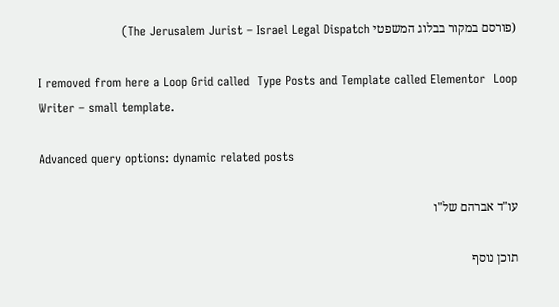(פורסם במקור בבלוג המשפטי The Jerusalem Jurist – Israel Legal Dispatch)

I removed from here a Loop Grid called  Type Posts and Template called Elementor  Loop Writer – small template.

Advanced query options: dynamic related posts

עו"ד אברהם של"ו

תוכן נוסף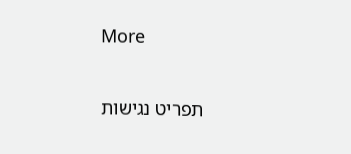More

תפריט נגישות